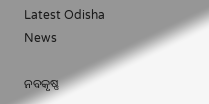Latest Odisha News

ନବକୃଷ୍ଣ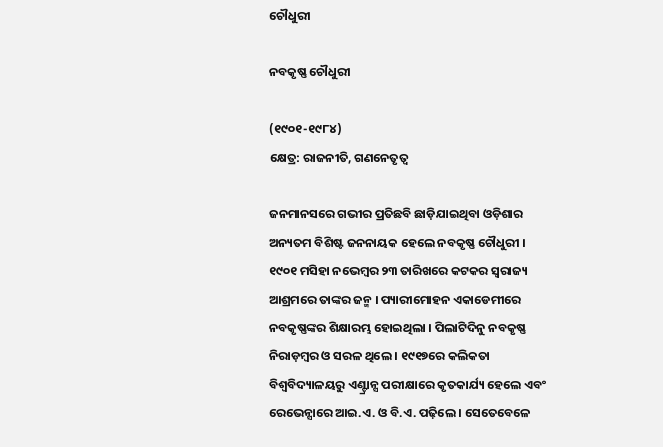ଚୌଧୁରୀ

ନବକୃଷ୍ଣ ଚୌଧୁରୀ

(୧୯୦୧-୧୯୮୪)
କ୍ଷେତ୍ର: ରାଜନୀତି, ଗଣନେତୃତ୍ୱ

ଜନମାନସରେ ଗଭୀର ପ୍ରତିଛବି ଛାଡ଼ିଯାଇଥିବା ଓଡ଼ିଶାର ଅନ୍ୟତମ ବିଶିଷ୍ଟ ଜନନାୟକ ହେଲେ ନବକୃଷ୍ଣ ଚୌଧୁରୀ । ୧୯୦୧ ମସିହା ନଭେମ୍ବର ୨୩ ତାରିଖରେ କଟକର ସ୍ୱରାଜ୍ୟ ଆଶ୍ରମରେ ତାଙ୍କର ଜନ୍ମ । ପ୍ୟାରୀମୋହନ ଏକାଡେମୀରେ ନବକୃଷ୍ଣଙ୍କର ଶିକ୍ଷାରମ୍ଭ ହୋଇଥିଲା । ପିଲାଟିଦିନୁ ନବକୃଷ୍ଣ ନିରାଡ଼ମ୍ବର ଓ ସରଳ ଥିଲେ । ୧୯୧୭ରେ କଲିକତା ବିଶ୍ୱବିଦ୍ୟାଳୟରୁ ଏଣ୍ଟ୍ରାନ୍ସ ପରୀକ୍ଷାରେ କୃତକାର୍ଯ୍ୟ ହେଲେ ଏବଂ ରେଭେନ୍ସାରେ ଆଇ.ଏ. ଓ ବି.ଏ. ପଢ଼ିଲେ । ସେତେବେଳେ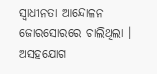ସ୍ୱାଧୀନତା ଆନ୍ଦୋଳନ ଜୋରସୋରରେ ଚାଲିଥିଲା । ଅସହଯୋଗ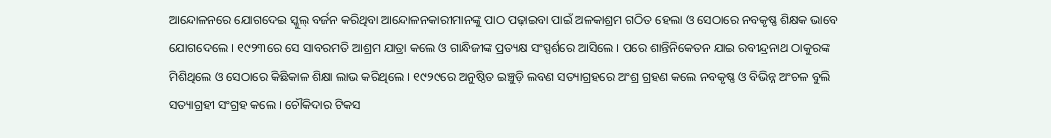ଆନ୍ଦୋଳନରେ ଯୋଗଦେଇ ସ୍କୁଲ୍ ବର୍ଜନ କରିଥିବା ଆନ୍ଦୋଳନକାରୀମାନଙ୍କୁ ପାଠ ପଢ଼ାଇବା ପାଇଁ ଅଳକାଶ୍ରମ ଗଠିତ ହେଲା ଓ ସେଠାରେ ନବକୃଷ୍ଣ ଶିକ୍ଷକ ଭାବେ ଯୋଗଦେଲେ । ୧୯୨୩ରେ ସେ ସାବରମତି ଆଶ୍ରମ ଯାତ୍ରା କଲେ ଓ ଗାନ୍ଧିଜୀଙ୍କ ପ୍ରତ୍ୟକ୍ଷ ସଂସ୍ପର୍ଶରେ ଆସିଲେ । ପରେ ଶାନ୍ତିନିକେତନ ଯାଇ ରବୀନ୍ଦ୍ରନାଥ ଠାକୁରଙ୍କ ମିଶିଥିଲେ ଓ ସେଠାରେ କିଛିକାଳ ଶିକ୍ଷା ଲାଭ କରିଥିଲେ । ୧୯୨୯ରେ ଅନୁଷ୍ଠିତ ଇଞ୍ଚୁଡ଼ି ଲବଣ ସତ୍ୟାଗ୍ରହରେ ଅଂଶ୍ର ଗ୍ରହଣ କଲେ ନବକୃଷ୍ଣ ଓ ବିଭିନ୍ନ ଅଂଚଳ ବୁଲି ସତ୍ୟାଗ୍ରହୀ ସଂଗ୍ରହ କଲେ । ଚୌକିଦାର ଟିକସ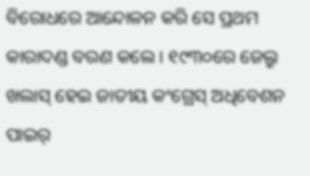ବିରୋଧରେ ଆନ୍ଦୋଳନ କରି ସେ ପ୍ରଥମ କାରାଦଣ୍ଡ ବରଣ କଲେ । ୧୯୩୦ରେ ଜେଲ୍ରୁ ଖଲାସ୍ ହେଇ ଜାତୀୟ କଂଗ୍ରେସ୍ ଅଧିବେଶନ ପାଇର୍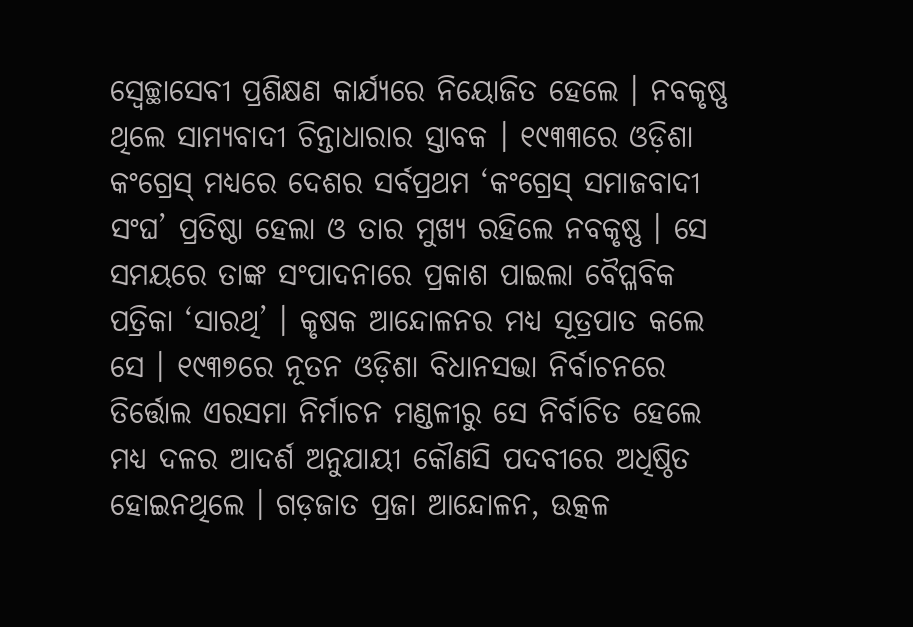ସ୍ୱେଚ୍ଛାସେବୀ ପ୍ରଶିକ୍ଷଣ କାର୍ଯ୍ୟରେ ନିୟୋଜିତ ହେଲେ । ନବକୃଷ୍ଣ ଥିଲେ ସାମ୍ୟବାଦୀ ଚିନ୍ତାଧାରାର ସ୍ତାବକ । ୧୯୩୩ରେ ଓଡ଼ିଶା କଂଗ୍ରେସ୍ ମଧ୍ୟରେ ଦେଶର ସର୍ବପ୍ରଥମ ‘କଂଗ୍ରେସ୍ ସମାଜବାଦୀ ସଂଘ’ ପ୍ରତିଷ୍ଠା ହେଲା ଓ ତାର ମୁଖ୍ୟ ରହିଲେ ନବକୃଷ୍ଣ । ସେ ସମୟରେ ତାଙ୍କ ସଂପାଦନାରେ ପ୍ରକାଶ ପାଇଲା ବୈପ୍ଳବିକ ପତ୍ରିକା ‘ସାରଥି’ । କୃଷକ ଆନ୍ଦୋଳନର ମଧ୍ୟ ସୂତ୍ରପାତ କଲେ ସେ । ୧୯୩୭ରେ ନୂତନ ଓଡ଼ିଶା ବିଧାନସଭା ନିର୍ବାଚନରେ ତିର୍ତ୍ତୋଲ ଏରସମା ନିର୍ମାଚନ ମଣ୍ଡଳୀରୁ ସେ ନିର୍ବାଚିତ ହେଲେ ମଧ୍ୟ ଦଳର ଆଦର୍ଶ ଅନୁଯାୟୀ କୌଣସି ପଦବୀରେ ଅଧିଷ୍ଠିତ ହୋଇନଥିଲେ । ଗଡ଼ଜାତ ପ୍ରଜା ଆନ୍ଦୋଳନ, ଉତ୍କଳ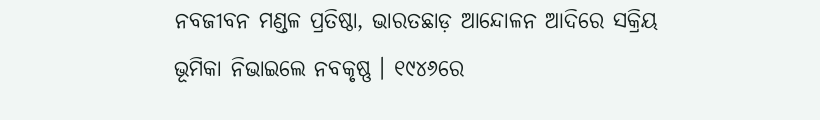ନବଜୀବନ ମଣ୍ଡଳ ପ୍ରତିଷ୍ଠା, ଭାରତଛାଡ଼ ଆନ୍ଦୋଳନ ଆଦିରେ ସକ୍ରିୟ ଭୂମିକା ନିଭାଇଲେ ନବକୃଷ୍ଣ । ୧୯୪୬ରେ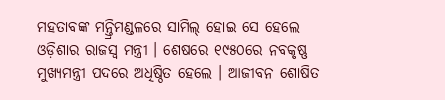ମହତାବଙ୍କ ମନ୍ତ୍ରିମଣ୍ଡଳରେ ସାମିଲ୍ ହୋଇ ସେ ହେଲେ ଓଡ଼ିଶାର ରାଜସ୍ୱ ମନ୍ତ୍ରୀ । ଶେଷରେ ୧୯୫୦ରେ ନବକୃଷ୍ଣ ମୁଖ୍ୟମନ୍ତ୍ରୀ ପଦରେ ଅଧିଷ୍ଠିତ ହେଲେ । ଆଜୀବନ ଶୋଷିତ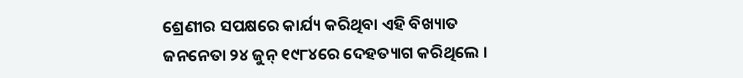ଶ୍ରେଣୀର ସପକ୍ଷରେ କାର୍ଯ୍ୟ କରିଥିବା ଏହି ବିଖ୍ୟାତ ଜନନେତା ୨୪ ଜୁନ୍ ୧୯୮୪ରେ ଦେହତ୍ୟାଗ କରିଥିଲେ ।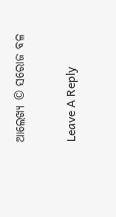ଆଲେଖ୍ୟ © ସରୋଜ ବଳ

Leave A Reply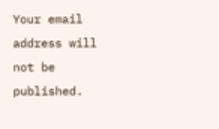Your email address will not be published.